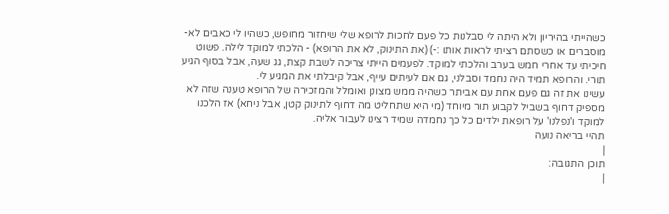כשהייתי בהיריון ולא היתה לי סבלנות כל פעם לחכות לרופא שלי שיחזור מחופש, כשהיו לי כאבים לא-מוסברים או כשסתם רציתי לראות אותו :-) (את התינוק, לא את הרופא) - הלכתי למוקד לילה. פשוט חיכיתי עד אחרי חמש בערב והלכתי למוקד. לפעמים הייתי צריכה לשבת קצת, גג שעה, אבל בסוף הגיע תורי. והרופא תמיד היה נחמד וסבלני, גם אם לעיתים עייף, אבל קיבלתי את המגיע לי.
עשינו את זה גם פעם אחת עם אביתר כשהיה ממש מצונן ואומלל והמזכירה של הרופא טענה שזה לא מספיק דחוף בשביל לקבוע תור מיוחד (מי היא שתחליט מה דחוף לתינוק קטן, אבל ניחא) אז הלכנו למוקד ו'נפלנו' על רופאת ילדים כל כך נחמדה שמיד רצינו לעבור אליה.
תהיי בריאה נועה
|
תוכן התגובה:
|